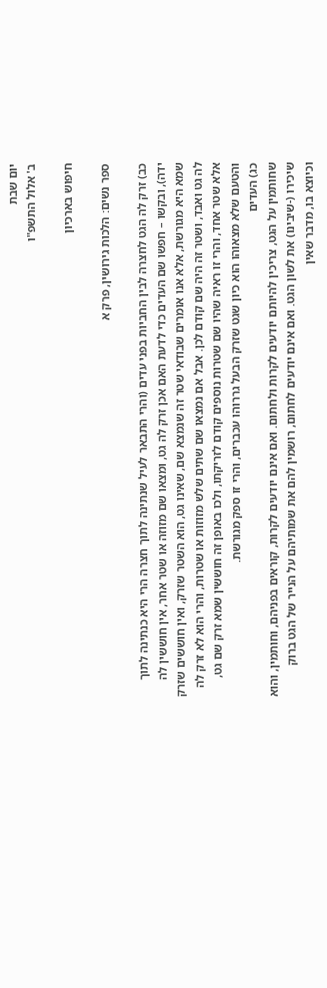יום שבת
ב' אלול התשפ"ו

חיפוש בארכיון

ספר נשים: הלכות גירושין, פרק א

כב) זרק לה הגט לחצרה לבין החביות בפני עדים (והרי התבאר לעיל שנתינה לתוך חצרה הרי היא כנתינה לתוך ידה), ובקשו – חפשו שם העדים כדי לדעת האם אכן זרק לה גט, ומצאו שם מזוזה או שטר אחר, אין חוששין לה שמא היא מגורשת, אלא אנו אומרים שבודאי שטר זה שנמצא שם, שאינו גט, הוא השטר שזרק, ואין חוששים שזרק לה גט ואבד, ושטר זה היה שם קודם לכן. אבל אם נמצאו שם שתים שלש מזוזות או שטרות, והרי הוא לא זרק לה אלא שטר אחד, והרי זו ראיה שהיו שם שטרות נוספים קודם לזריקתו, ולכו באופן זה חוששין שמא זרק שם גט, והטעם שלא מצאוהו הוא כיון שגט שזרק הבעל גררוהו עכברים, והרי זו ספק מגורשת.
כג) העדים
שחותמין על הגט, צריכין להיותם יודעים לקרות ולחתום. ואם אינם יודעים לקרות, קוראים בפניהם, וחותמין, והוא שיכירו (-שיבינו) את לשון הגט. ואם אינם יודעים לחתום, רושמין להם את שמותיהם על הנייר של הגט ברוק וכיוצא בו, מדבר שאין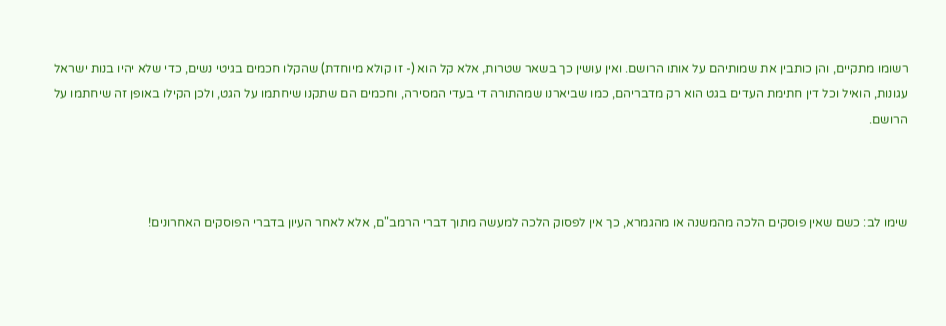רשומו מתקיים, והן כותבין את שמותיהם על אותו הרושם. ואין עושין כך בשאר שטרות, אלא קל הוא (- זו קולא מיוחדת) שהקלו חכמים בגיטי נשים, כדי שלא יהיו בנות ישראל עגונות, הואיל וכל דין חתימת העדים בגט הוא רק מדבריהם, כמו שביארנו שמהתורה די בעדי המסירה, וחכמים הם שתקנו שיחתמו על הגט, ולכן הקילו באופן זה שיחתמו על הרושם.



שימו לב: כשם שאין פוסקים הלכה מהמשנה או מהגמרא, כך אין לפסוק הלכה למעשה מתוך דברי הרמב"ם, אלא לאחר העיון בדברי הפוסקים האחרונים!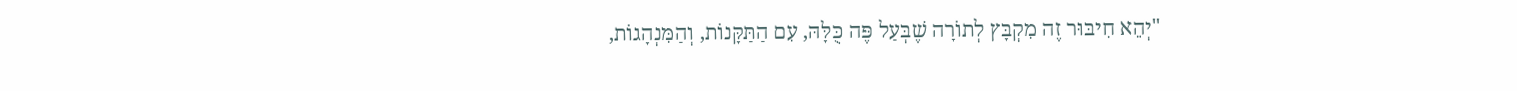"יְהֵא חִיבּוּר זֶה מִקְבָּץ לְתוֹרָה שֶׁבְּעַל פֶּה כֻּלָּהּ, עִם הַתַּקָּנוֹת, וְהַמִּנְהָגוֹת,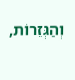וְהַגְּזֵרוֹת,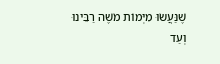שֶׁנַּעֲשׂוּ מִיְּמוֹת מֹשֶׁה רַבֵּינוּ וְעַד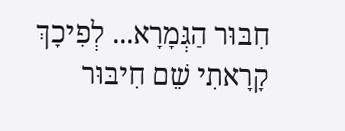חִבּוּר הַגְּמָרָא... לְפִיכָךְ קָרָאתִי שֵׁם חִיבּוּר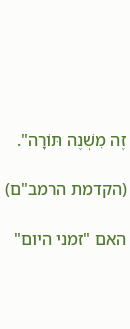זֶה מִשְׁנֶה תּוֹרָה".

(הקדמת הרמב"ם)

האם "זמני היום"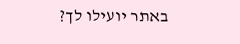באתר יועילו לך?